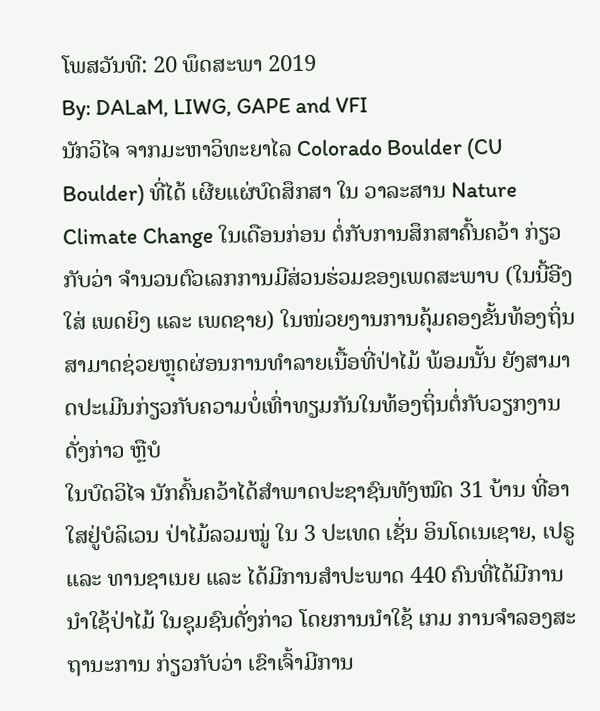ໂພສວັນທີ: 20 ພຶດສະພາ 2019
By: DALaM, LIWG, GAPE and VFI
ນັກວິໄຈ ຈາກມະຫາວິທະຍາໄລ Colorado Boulder (CU Boulder) ທີ່ໄດ້ ເຜີຍແຜ່ບົດສຶກສາ ໃນ ວາລະສານ Nature Climate Change ໃນເດືອນກ່ອນ ຕໍ່ກັບການສຶກສາຄົ້ນຄວ້າ ກ່ຽວກັບວ່າ ຈໍານວນຕົວເລກການມີສ່ວນຮ່ວມຂອງເພດສະພາບ (ໃນນີ້ອີງໃສ່ ເພດຍິງ ແລະ ເພດຊາຍ) ໃນໜ່ວຍງານການຄຸ້ມຄອງຂັ້ນທ້ອງຖິ່ນ ສາມາດຊ່ວຍຫຼຸດຜ່ອນການທໍາລາຍເນື້ອທີ່ປ່າໄມ້ ພ້ອມນັ້ນ ຍັງສາມາດປະເມີນກ່ຽວກັບຄວາມບໍ່ເທົ່າທຽມກັນໃນທ້ອງຖິ່ນຕໍ່ກັບວຽກງານດັ່ງກ່າວ ຫຼືບໍ
ໃນບົດວິໄຈ ນັກຄົ້ນຄວ້າໄດ້ສຳພາດປະຊາຊົນທັງໝົດ 31 ບ້ານ ທີ່ອາໃສຢູ່ບໍລິເວນ ປ່າໄມ້ລວມໝູ່ ໃນ 3 ປະເທດ ເຊັ່ນ ອິນໂດເນເຊາຍ, ເປຣູ ແລະ ທານຊາເນຍ ແລະ ໄດ້ມີການສໍາປະພາດ 440 ຄົນທີ່ໄດ້ມີການນໍາໃຊ້ປ່າໄມ້ ໃນຊຸມຊົນດັ່ງກ່າວ ໂດຍການນໍາໃຊ້ ເກມ ການຈໍາລອງສະຖານະການ ກ່ຽວກັບວ່າ ເຂົາເຈົ້າມີການ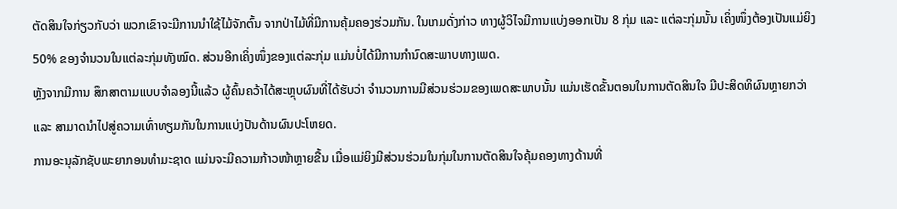ຕັດສິນໃຈກ່ຽວກັບວ່າ ພວກເຂົາຈະມີການນໍາໃຊ້ໄມ້ຈັກຕົ້ນ ຈາກປ່າໄມ້ທີ່ມີການຄຸ້ມຄອງຮ່ວມກັນ. ໃນເກມດັ່ງກ່າວ ທາງຜູ້ວິໄຈມີການແບ່ງອອກເປັນ 8 ກຸ່ມ ແລະ ແຕ່ລະກຸ່ມນັ້ນ ເຄິ່ງໜຶ່ງຕ້ອງເປັນແມ່ຍິງ 50% ຂອງຈໍານວນໃນແຕ່ລະກຸ່ມທັງໝົດ. ສ່ວນອີກເຄິ່ງໜຶ່ງຂອງແຕ່ລະກຸ່ມ ແມ່ນບໍ່ໄດ້ມີການກໍານົດສະພາບທາງເພດ.
ຫຼັງຈາກມີການ ສຶກສາຕາມແບບຈໍາລອງນີ້ແລ້ວ ຜູ້ຄົ້ນຄວ້າໄດ້ສະຫຼຸບຜົນທີ່ໄດ້ຮັບວ່າ ຈໍານວນການມີສ່ວນຮ່ວມຂອງເພດສະພາບນັ້ນ ແມ່ນເຮັດຂັ້ນຕອນໃນການຕັດສິນໃຈ ມີປະສິດທິຜົນຫຼາຍກວ່າ ແລະ ສາມາດນໍາໄປສູ່ຄວາມເທົ່າທຽມກັນໃນການແບ່ງປັນດ້ານຜົນປະໂຫຍດ.
ການອະນຸລັກຊັບພະຍາກອນທໍາມະຊາດ ແມ່ນຈະມີຄວາມກ້າວໜ້າຫຼາຍຂື້ນ ເມື່ອແມ່ຍິງມີສ່ວນຮ່ວມໃນກຸ່ມໃນການຕັດສິນໃຈຄຸ້ມຄອງທາງດ້ານທີ່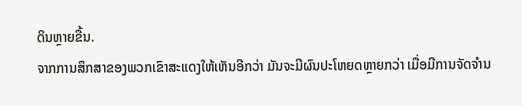ດິນຫຼາຍຂື້ນ.
ຈາກການສຶກສາຂອງພວກເຂົາສະແດງໃຫ້ເຫັນອີກວ່າ ມັນຈະມີຜົນປະໂຫຍດຫຼາຍກວ່າ ເມື່ອມີການຈັດຈໍານ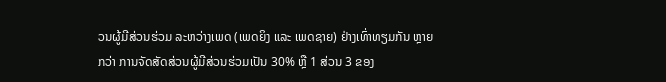ວນຜູ້ມີສ່ວນຮ່ວມ ລະຫວ່າງເພດ (ເພດຍິງ ແລະ ເພດຊາຍ) ຢ່າງເທົ່າທຽມກັນ ຫຼາຍກວ່າ ການຈັດສັດສ່ວນຜູ້ມີສ່ວນຮ່ວມເປັນ 30% ຫຼື 1 ສ່ວນ 3 ຂອງ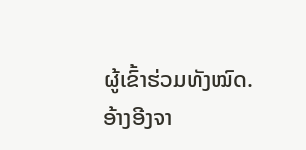ຜູ້ເຂົ້າຮ່ວມທັງໝົດ.
ອ້າງອີງຈາ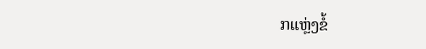ກແຫຼ່ງຂໍ້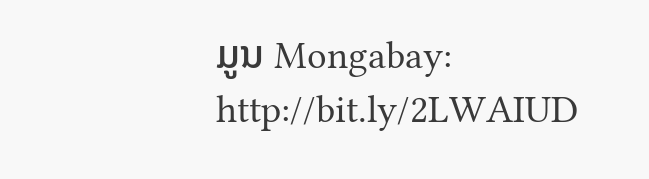ມູນ Mongabay: http://bit.ly/2LWAIUD